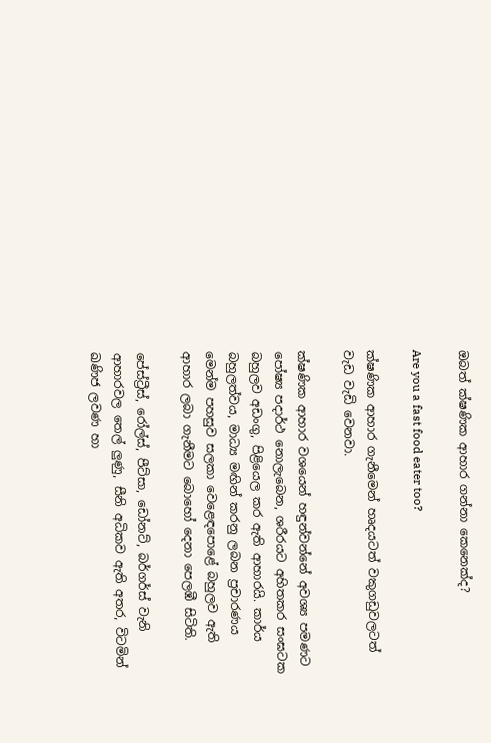ඔබත් ක්ෂණික ආහාර ගන්නා කෙනෙක්ද?

Are you a fast food eater too?

ක්ෂණික ආහාර ගැනීමෙන් හෘදයටත් වකුගඩුවලටත් වැඩ වැඩි වෙනවා.

ක්ෂණික ආහාර වශයෙන් හඳුන්වන්නේ අවශ්‍ය පමණට පෝෂ්‍ය පදාර්ථ නොලැබෙන, ශරීරයට අහිතකර සංඝටක බහුලව අඩංගු, පිළියෙල කර ඇති ආහාරයි. කාර්ය බහුලත්වය, මාධ්‍ය මඟින් කරනු ලබන ප්‍රචාරණය මෙන්ම පහසුව සලකා වෙළෙඳපොළේ බහුලව ඇති ආහාර ලබා ගැනීමට බොහෝ දෙනා පෙලඹී සිටිති.

පේස්ට්‍රීස්, රෝල්ස්, පීට්සා, ඩෝනට්, බර්ගර්ස් වැනි ආහාරවල තෙල් ලුණු, සීනි අධිකව ඇති අතර, විටමින් ඛණිජ ලවණ හා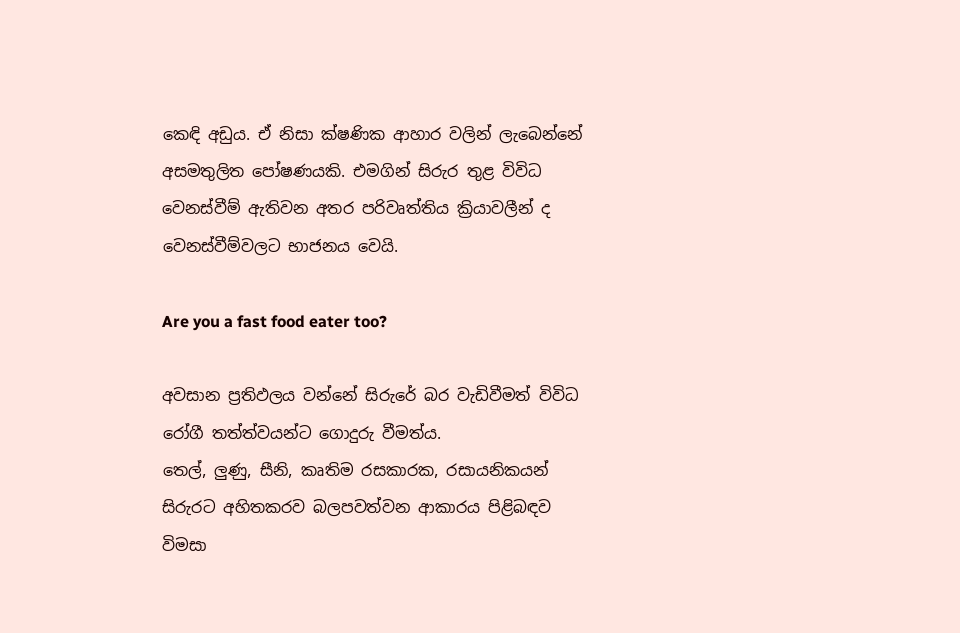කෙඳි අඩුය. ඒ නිසා ක්ෂණික ආහාර වලින් ලැබෙන්නේ අසමතුලිත පෝෂණයකි. එමගින් සිරුර තුළ විවිධ වෙනස්වීම් ඇතිවන අතර පරිවෘත්තිය ක්‍රියාවලීන් ද වෙනස්වීම්වලට භාජනය වෙයි.

Are you a fast food eater too?

අවසාන ප්‍රතිඵලය වන්නේ සිරුරේ බර වැඩිවීමත් විවිධ රෝගී තත්ත්වයන්ට ගොදුරු වීමත්ය.
තෙල්, ලුණු, සීනි, කෘතිම රසකාරක, රසායනිකයන් සිරුරට අහිතකරව බලපවත්වන ආකාරය පිළිබඳව විමසා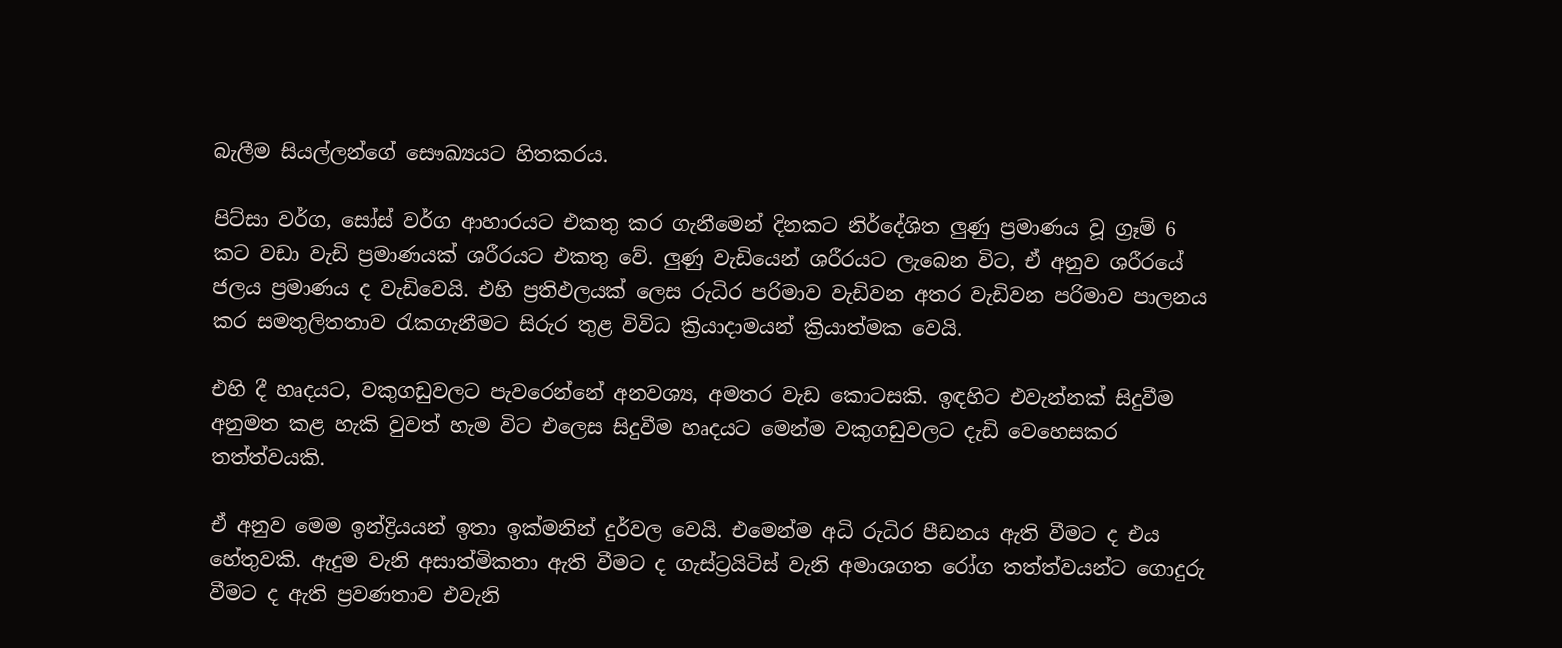බැලීම සියල්ලන්ගේ සෞඛ්‍යයට හිතකරය.

පිට්සා වර්ග, සෝස් වර්ග ආහාරයට එකතු කර ගැනීමෙන් දිනකට නිර්දේශිත ලුණු ප්‍රමාණය වූ ග්‍රෑම් 6 කට වඩා වැඩි ප්‍රමාණයක් ශරීරයට එකතු වේ. ලුණු වැඩියෙන් ශරීරයට ලැබෙන විට, ඒ අනුව ශරීරයේ ජලය ප්‍රමාණය ද වැඩිවෙයි. එහි ප්‍රතිඵලයක් ලෙස රුධිර පරිමාව වැඩිවන අතර වැඩිවන පරිමාව පාලනය කර සමතුලිතතාව රැකගැනීමට සිරුර තුළ විවිධ ක්‍රියාදාමයන් ක්‍රියාත්මක වෙයි.

එහි දී හෘදයට, වකුගඩුවලට පැවරෙන්නේ අනවශ්‍ය, අමතර වැඩ කොටසකි. ඉඳහිට එවැන්නක් සිදුවීම අනුමත කළ හැකි වුවත් හැම විට එලෙස සිදුවීම හෘදයට මෙන්ම වකුගඩුවලට දැඩි වෙහෙසකර තත්ත්වයකි.

ඒ අනුව මෙම ඉන්ද්‍රියයන් ඉතා ඉක්මනින් දුර්වල වෙයි. එමෙන්ම අධි රුධිර පීඩනය ඇති වීමට ද එය හේතුවකි. ඇදුම වැනි අසාත්මිකතා ඇති වීමට ද ගැස්ට්‍රයිටිස් වැනි අමාශගත රෝග තත්ත්වයන්ට ගොදුරු වීමට ද ඇති ප්‍රවණතාව එවැනි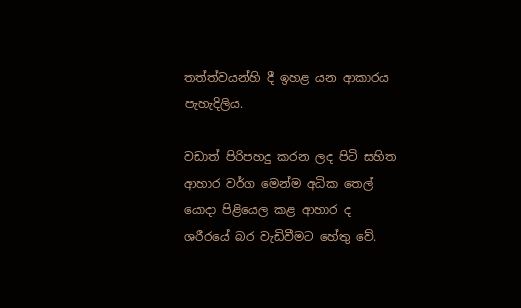තත්ත්වයන්හි දී ඉහළ යන ආකාරය පැහැදිලිය.

වඩාත් පිරිපහදු කරන ලද පිටි සහිත ආහාර වර්ග මෙන්ම අධික තෙල් යොදා පිළියෙල කළ ආහාර ද ශරීරයේ බර වැඩිවීමට හේතු වේ.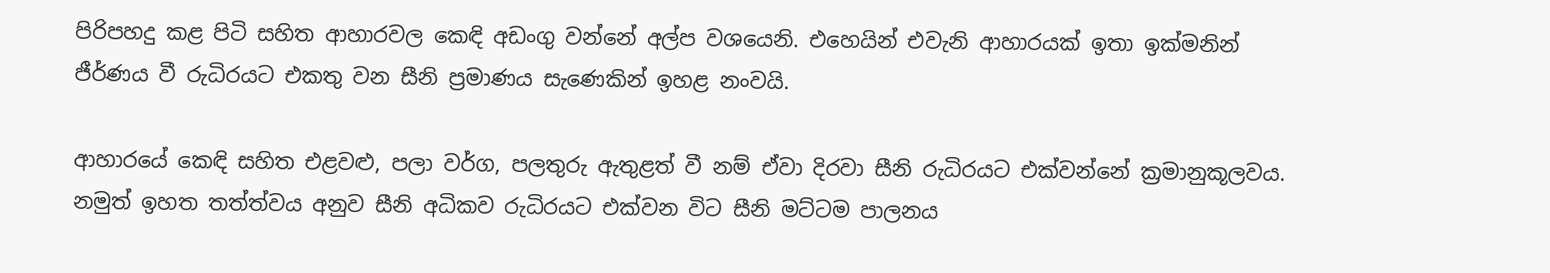පිරිපහදු කළ පිටි සහිත ආහාරවල කෙඳි අඩංගු වන්නේ අල්ප වශයෙනි. එහෙයින් එවැනි ආහාරයක් ඉතා ඉක්මනින් ජීර්ණය වී රුධිරයට එකතු වන සීනි ප්‍රමාණය සැණෙකින් ඉහළ නංවයි.

ආහාරයේ කෙඳි සහිත එළවළු, පලා වර්ග, පලතුරු ඇතුළත් වී නම් ඒවා දිරවා සීනි රුධිරයට එක්වන්නේ ක්‍රමානුකූලවය. නමුත් ඉහත තත්ත්වය අනුව සීනි අධිකව රුධිරයට එක්වන විට සීනි මට්ටම පාලනය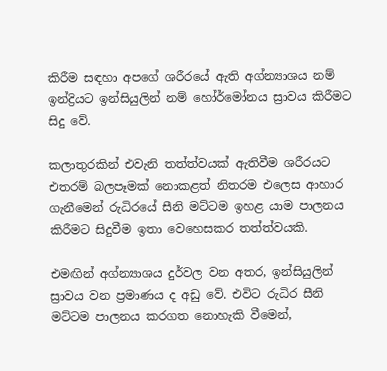කිරීම සඳහා අපගේ ශරීරයේ ඇති අග්න්‍යාශය නම් ඉන්ද්‍රියට ඉන්සියුලින් නම් හෝර්මෝනය ස්‍රාවය කිරීමට සිදු වේ.

කලාතුරකින් එවැනි තත්ත්වයක් ඇතිවීම ශරීරයට එතරම් බලපෑමක් නොකළත් නිතරම එලෙස ආහාර ගැනීමෙන් රුධිරයේ සීනි මට්ටම ඉහළ යාම පාලනය කිරීමට සිදුවීම ඉතා වෙහෙසකර තත්ත්වයකි.

එමඟින් අග්න්‍යාශය දුර්වල වන අතර, ඉන්සියුලින් ස්‍රාවය වන ප්‍රමාණය ද අඩු වේ. එවිට රුධිර සීනි මට්ටම පාලනය කරගත නොහැකි වීමෙන්,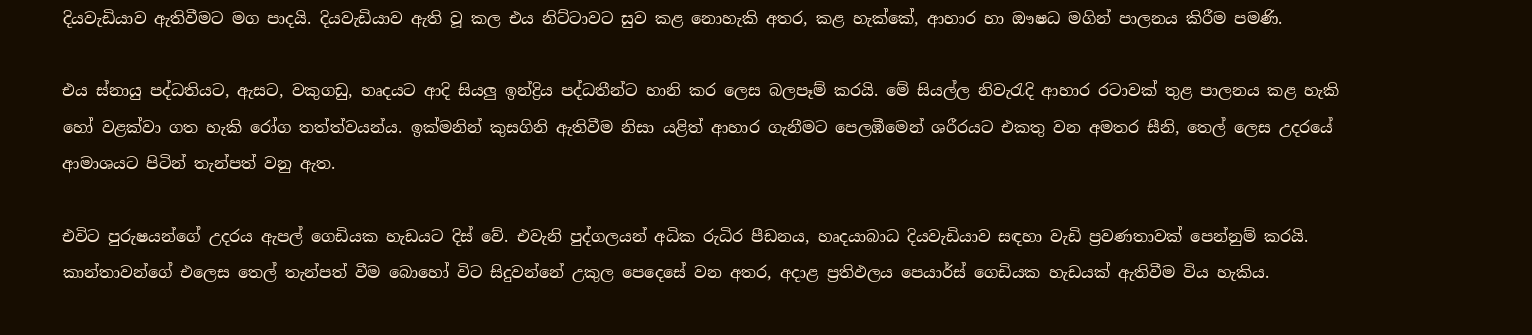දියවැඩියාව ඇතිවීමට මග පාදයි. දියවැඩියාව ඇති වූ කල එය නිට්ටාවට සුව කළ නොහැකි අතර, කළ හැක්කේ, ආහාර හා ඖෂධ මගින් පාලනය කිරීම පමණි.

එය ස්නායු පද්ධතියට, ඇසට, වකුගඩු, හෘදයට ආදි සියලු ඉන්ද්‍රිය පද්ධතීන්ට හානි කර ලෙස බලපෑම් කරයි. මේ සියල්ල නිවැරැදි ආහාර රටාවක් තුළ පාලනය කළ හැකි හෝ වළක්වා ගත හැකි රෝග තත්ත්වයන්ය. ඉක්මනින් කුසගිනි ඇතිවීම නිසා යළිත් ආහාර ගැනීමට පෙලඹීමෙන් ශරීරයට එකතු වන අමතර සීනි, තෙල් ලෙස උදරයේ ආමාශයට පිටින් තැන්පත් වනු ඇත.

එවිට පුරුෂයන්ගේ උදරය ඇපල් ගෙඩියක හැඩයට දිස් වේ. එවැනි පුද්ගලයන් අධික රුධිර පීඩනය, හෘදයාබාධ දියවැඩියාව සඳහා වැඩි ප්‍රවණතාවක් පෙන්නුම් කරයි. කාන්තාවන්ගේ එලෙස තෙල් තැන්පත් වීම බොහෝ විට සිදුවන්නේ උකුල පෙදෙසේ වන අතර, අදාළ ප්‍රතිඵලය පෙයාර්ස් ගෙඩියක හැඩයක් ඇතිවීම විය හැකිය.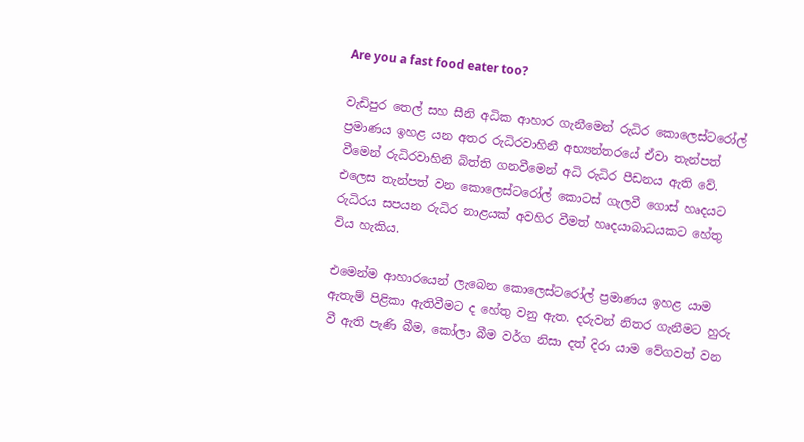Are you a fast food eater too?

වැඩිපුර තෙල් සහ සීනි අධික ආහාර ගැනීමෙන් රුධිර කොලෙස්ටරෝල් ප්‍රමාණය ඉහළ යන අතර රුධිරවාහිනී අභ්‍යන්තරයේ ඒවා තැන්පත් වීමෙන් රුධිරවාහිනි බිත්ති ගනවීමෙන් අධි රුධිර පීඩනය ඇති වේ. එලෙස තැන්පත් වන කොලෙස්ටරෝල් කොටස් ගැලවී ගොස් හෘදයට රුධිරය සපයන රුධිර නාළයක් අවහිර වීමත් හෘදයාබාධයකට හේතු විය හැකිය.

එමෙන්ම ආහාරයෙන් ලැබෙන කොලෙස්ටරෝල් ප්‍රමාණය ඉහළ යාම ඇතැම් පිළිකා ඇතිවීමට ද හේතු වනු ඇත. දරුවන් නිතර ගැනීමට හුරු වී ඇති පැණි බීම, කෝලා බීම වර්ග නිසා දත් දිරා යාම වේගවත් වන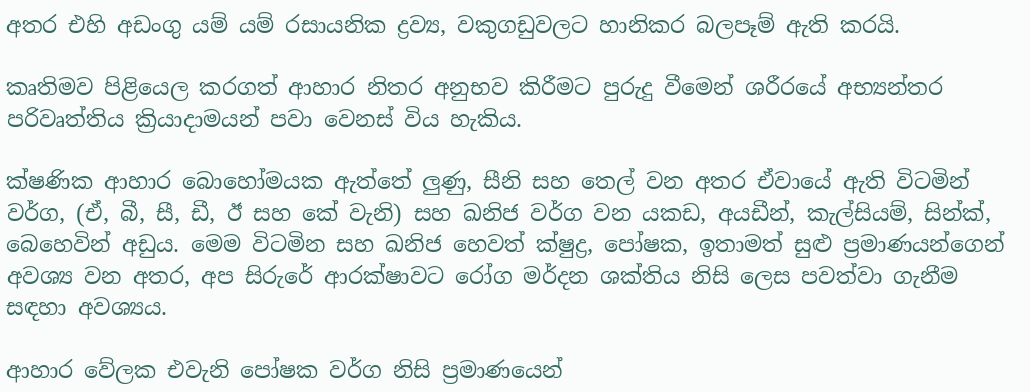අතර එහි අඩංගු යම් යම් රසායනික ද්‍රව්‍ය, වකුගඩුවලට හානිකර බලපෑම් ඇති කරයි.

කෘතිමව පිළියෙල කරගත් ආහාර නිතර අනුභව කිරීමට පුරුදු වීමෙන් ශරීරයේ අභ්‍යන්තර පරිවෘත්තිය ක්‍රියාදාමයන් පවා වෙනස් විය හැකිය.

ක්ෂණික ආහාර බොහෝමයක ඇත්තේ ලුණු, සීනි සහ තෙල් වන අතර ඒවායේ ඇති විටමින් වර්ග, (ඒ, බී, සී, ඩී, ඊ සහ කේ වැනි) සහ ඛනිජ වර්ග වන යකඩ, අයඩීන්, කැල්සියම්, සින්ක්, බෙහෙවින් අඩුය. මෙම විටමින සහ ඛනිජ හෙවත් ක්ෂුද්‍ර, පෝෂක, ඉතාමත් සුළු ප්‍රමාණයන්ගෙන් අවශ්‍ය වන අතර, අප සිරුරේ ආරක්ෂාවට රෝග මර්දන ශක්තිය නිසි ලෙස පවත්වා ගැනීම සඳහා අවශ්‍යය.

ආහාර වේලක එවැනි පෝෂක වර්ග නිසි ප්‍රමාණයෙන්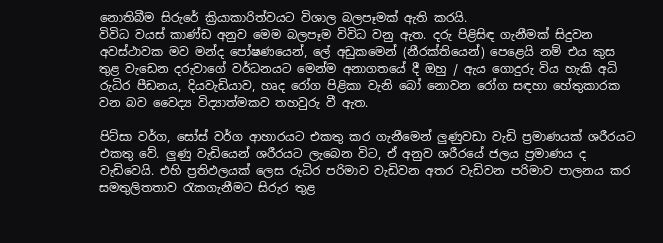නොතිබීම සිරුරේ ක්‍රියාකාරිත්වයට විශාල බලපෑමක් ඇති කරයි.
විවිධ වයස් කාණ්ඩ අනුව මෙම බලපෑම විවිධ වනු ඇත. දරු පිළිසිඳ ගැනීමක් සිදුවන අවස්ථාවක මව මන්ද පෝෂණයෙන්, ලේ අඩුකමෙන් (නීරක්තියෙන්) පෙළෙයි නම් එය කුස තුළ වැඩෙන දරුවාගේ වර්ධනයට මෙන්ම අනාගතයේ දී ඔහු / ඇය ගොදුරු විය හැකි අධි රුධිර පීඩනය, දියවැඩියාව, හෘද රෝග පිළිකා වැනි බෝ නොවන රෝග සඳහා හේතුකාරක වන බව වෛද්‍ය විද්‍යාත්මකව තහවුරු වී ඇත.

පිට්සා වර්ග, සෝස් වර්ග ආහාරයට එකතු කර ගැනීමෙන් ලුණුවඩා වැඩි ප්‍රමාණයක් ශරීරයට එකතු වේ. ලුණු වැඩියෙන් ශරීරයට ලැබෙන විට, ඒ අනුව ශරීරයේ ජලය ප්‍රමාණය ද වැඩිවෙයි. එහි ප්‍රතිඵලයක් ලෙස රුධිර පරිමාව වැඩිවන අතර වැඩිවන පරිමාව පාලනය කර සමතුලිතතාව රැකගැනීමට සිරුර තුළ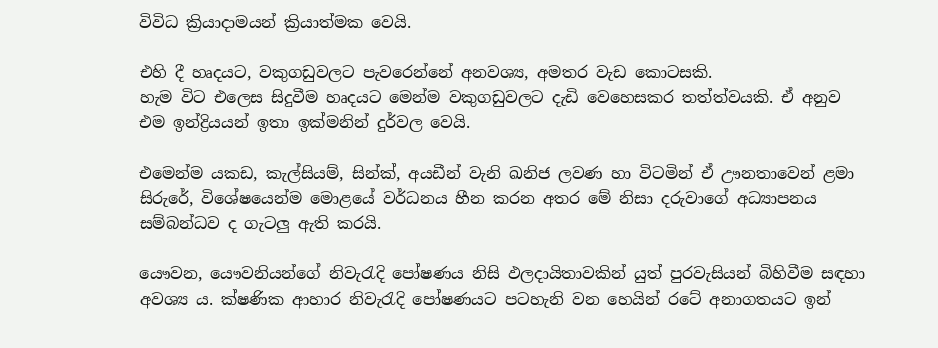විවිධ ක්‍රියාදාමයන් ක්‍රියාත්මක වෙයි.

එහි දී හෘදයට, වකුගඩුවලට පැවරෙන්නේ අනවශ්‍ය, අමතර වැඩ කොටසකි.
හැම විට එලෙස සිදුවීම හෘදයට මෙන්ම වකුගඩුවලට දැඩි වෙහෙසකර තත්ත්වයකි. ඒ අනුව එම ඉන්ද්‍රියයන් ඉතා ඉක්මනින් දුර්වල වෙයි.

එමෙන්ම යකඩ, කැල්සියම්, සින්ක්, අයඩීන් වැනි ඛනිජ ලවණ හා විටමින් ඒ ඌනතාවෙන් ළමා සිරුරේ, විශේෂයෙන්ම මොළයේ වර්ධනය හීන කරන අතර මේ නිසා දරුවාගේ අධ්‍යාපනය සම්බන්ධව ද ගැටලු ඇති කරයි.

යෞවන, යෞවනියන්ගේ නිවැරැදි පෝෂණය නිසි ඵලදායිතාවකින් යුත් පුරවැසියන් බිහිවීම සඳහා අවශ්‍ය ය. ක්ෂණික ආහාර නිවැරැදි පෝෂණයට පටහැනි වන හෙයින් රටේ අනාගතයට ඉන්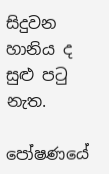සිදුවන හානිය ද සුළු පටු නැත.

පෝෂණයේ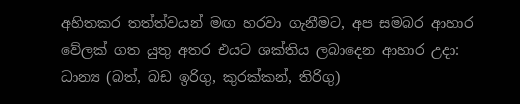අහිතකර තත්ත්වයන් මඟ හරවා ගැනීමට, අප සමබර ආහාර වේලක් ගත යුතු අතර එයට ශක්තිය ලබාදෙන ආහාර උදා: ධාන්‍ය (බත්, බඩ ඉරිගු, කුරක්කන්, තිරිගු)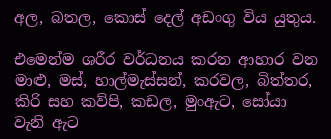අල, බතල, කොස් දෙල් අඩංගු විය යුතුය.

එමෙන්ම ශරීර වර්ධනය කරන ආහාර වන මාළු, මස්, හාල්මැස්සන්, කරවල, බිත්තර, කිරි සහ කව්පි, කඩල, මුංඇට, සෝයා වැනි ඇට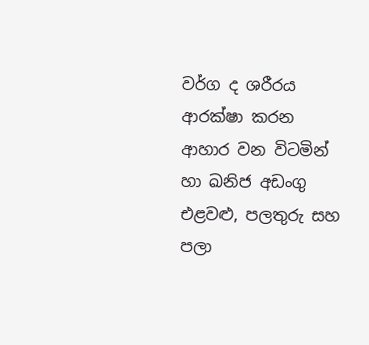වර්ග ද ශරීරය ආරක්ෂා කරන ආහාර වන විටමින් හා ඛනිජ අඩංගු එළවළු, පලතුරු සහ පලා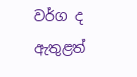වර්ග ද ඇතුළත්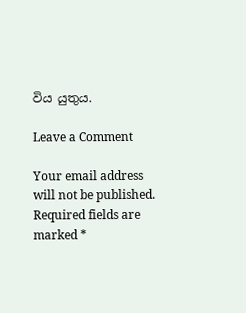විය යුතුය.

Leave a Comment

Your email address will not be published. Required fields are marked *